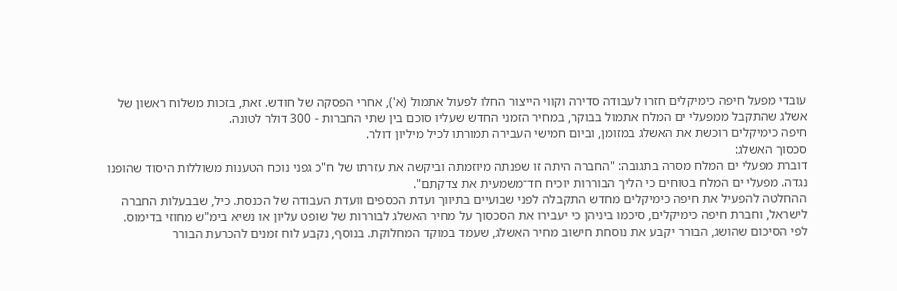עובדי מפעל חיפה כימיקלים חזרו לעבודה סדירה וקווי הייצור החלו לפעול אתמול (א'), אחרי הפסקה של חודש. זאת, בזכות משלוח ראשון של אשלג שהתקבל ממפעלי ים המלח אתמול בבוקר, במחיר הזמני החדש שעליו סוכם בין שתי החברות - 300 דולר לטונה.
חיפה כימיקלים רוכשת את האשלג במזומן, וביום חמישי העבירה תמורתו לכיל מיליון דולר.
סכסוך האשלג:
דוברת מפעלי ים המלח מסרה בתגובה: "החברה היתה זו שפנתה מיוזמתה וביקשה את עזרתו של ח"כ גפני נוכח הטענות משוללות היסוד שהופנו נגדה. מפעלי ים המלח בטוחים כי הליך הבוררות יוכיח חד־משמעית את צדקתם".
ההחלטה להפעיל את חיפה כימיקלים מחדש התקבלה לפני שבועיים בתיווך ועדת הכספים וועדת העבודה של הכנסת. כיל, שבבעלות החברה לישראל, וחברת חיפה כימיקלים, סיכמו ביניהן כי יעבירו את הסכסוך על מחיר האשלג לבוררות של שופט עליון או נשיא בימ"ש מחוזי בדימוס.
לפי הסיכום שהושג, הבורר יקבע את נוסחת חישוב מחיר האשלג, שעמד במוקד המחלוקת. בנוסף, נקבע לוח זמנים להכרעת הבורר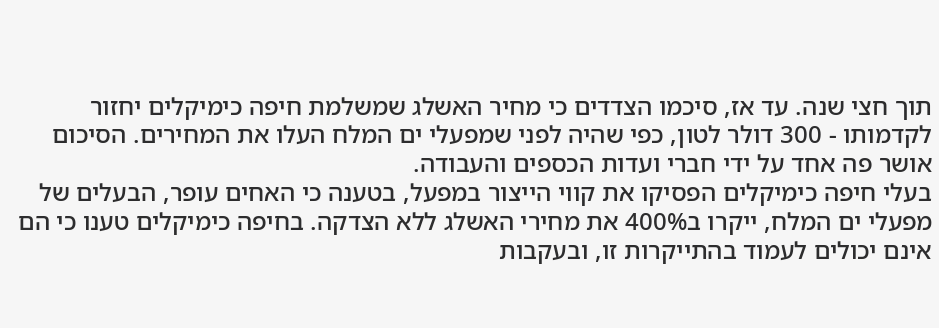תוך חצי שנה. עד אז, סיכמו הצדדים כי מחיר האשלג שמשלמת חיפה כימיקלים יחזור לקדמותו - 300 דולר לטון, כפי שהיה לפני שמפעלי ים המלח העלו את המחירים. הסיכום אושר פה אחד על ידי חברי ועדות הכספים והעבודה.
בעלי חיפה כימיקלים הפסיקו את קווי הייצור במפעל, בטענה כי האחים עופר, הבעלים של מפעלי ים המלח, ייקרו ב400% את מחירי האשלג ללא הצדקה. בחיפה כימיקלים טענו כי הם אינם יכולים לעמוד בהתייקרות זו, ובעקבות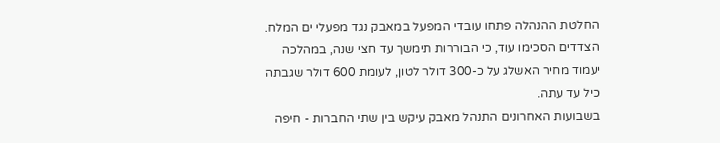החלטת ההנהלה פתחו עובדי המפעל במאבק נגד מפעלי ים המלח.
הצדדים הסכימו עוד, כי הבוררות תימשך עד חצי שנה, במהלכה יעמוד מחיר האשלג על כ-300 דולר לטון, לעומת 600 דולר שגבתה כיל עד עתה.
בשבועות האחרונים התנהל מאבק עיקש בין שתי החברות - חיפה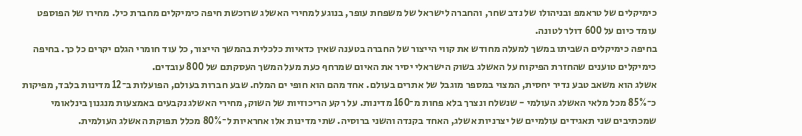כימיקלים של טראמפ ובניהולו של נדב שחר, והחברה לישראל של משפחת עופר, בנוגע למחירי האשלג שרוכשת חיפה כימיקלים מחברת כיל. מחירו של הפוספט עומד כיום על 600 דולר לטונה.
בחיפה כימיקלים השביתו במשך למעלה מחודש את קווי הייצור של החברה בטענה שאין כדאיות כלכלית בהמשך הייצור, כל עוד חומרי הגלם יקרים כל כך. בחיפה כימיקלים טוענים שהחזרת הפיקוח על האשלג בשוק הישראלי יסיר את האיום שמרחף כעת מעל המשך העסקתם של 800 עובדים.
אשלג הוא משאב טבע נדיר יחסית, המצוי במספר מוגבל של אתרים בעולם. אחד מהם הוא חופי ים המלח. שבע חברות בעולם, הפועלות ב־12 מדינות בלבד, מפיקות כ־85% מכל מלאי האשלג העולמי - שנשלח ונצרך בלא פחות מ־160 מדינות. על רקע הריכוזיות של השוק, מחירי האשלג נקבעים באמצעות מנגנון בינלאומי שמכתיבים שני תאגידים עולמיים של יצרניות אשלג, האחד בקנדה והשני ברוסיה. שתי מדינות אלו אחראיות ל־80% מכלל תפוקת האשלג העולמית.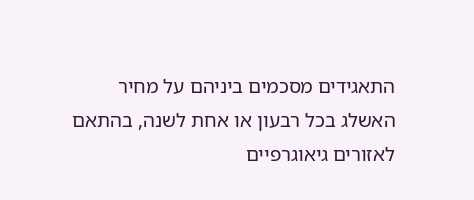התאגידים מסכמים ביניהם על מחיר האשלג בכל רבעון או אחת לשנה, בהתאם לאזורים גיאוגרפיים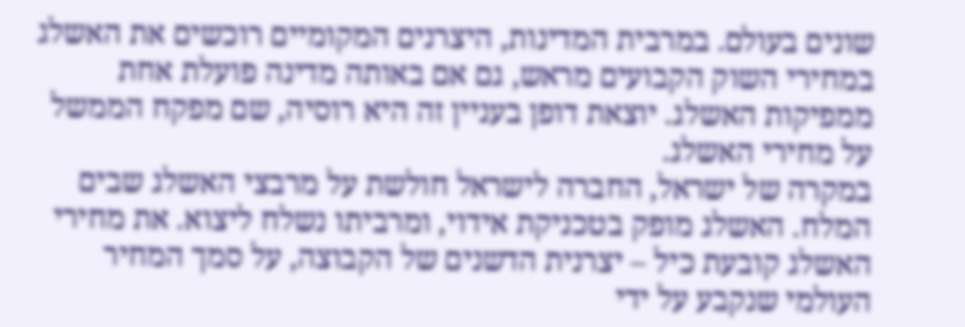שונים בעולם. במרבית המדינות, היצרנים המקומיים רוכשים את האשלג במחירי השוק הקבועים מראש, גם אם באותה מדינה פועלת אחת ממפיקות האשלג. יוצאת דופן בעניין זה היא רוסיה, שם מפקח הממשל על מחירי האשלג.
במקרה של ישראל, החברה לישראל חולשת על מרבצי האשלג שבים המלח. האשלג מופק בטכניקת אידוי, ומרביתו נשלח ליצוא. את מחירי האשלג קובעת כיל – יצרנית הדשנים של הקבוצה, על סמך המחיר העולמי שנקבע על ידי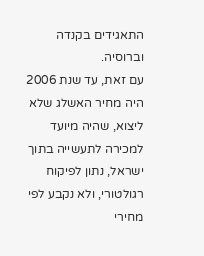התאגידים בקנדה וברוסיה.
עם זאת, עד שנת 2006 היה מחיר האשלג שלא ליצוא, שהיה מיועד למכירה לתעשייה בתוך ישראל, נתון לפיקוח רגולטורי, ולא נקבע לפי מחירי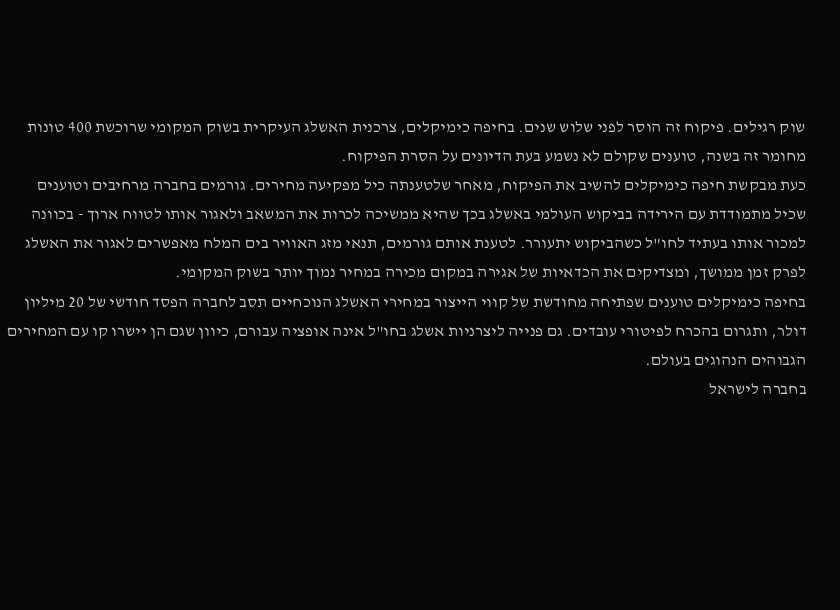שוק רגילים. פיקוח זה הוסר לפני שלוש שנים. בחיפה כימיקלים, צרכנית האשלג העיקרית בשוק המקומי שרוכשת 400 טונות מחומר זה בשנה, טוענים שקולם לא נשמע בעת הדיונים על הסרת הפיקוח.
כעת מבקשת חיפה כימיקלים להשיב את הפיקוח, מאחר שלטענתה כיל מפקיעה מחירים. גורמים בחברה מרחיבים וטוענים שכיל מתמודדת עם הירידה בביקוש העולמי באשלג בכך שהיא ממשיכה לכרות את המשאב ולאגור אותו לטווח ארוך - בכוונה למכור אותו בעתיד לחו"ל כשהביקוש יתעורר. לטענת אותם גורמים, תנאי מזג האוויר בים המלח מאפשרים לאגור את האשלג לפרק זמן ממושך, ומצדיקים את הכדאיות של אגירה במקום מכירה במחיר נמוך יותר בשוק המקומי.
בחיפה כימיקלים טוענים שפתיחה מחודשת של קווי הייצור במחירי האשלג הנוכחיים תסב לחברה הפסד חודשי של 20 מיליון דולר, ותגרום בהכרח לפיטורי עובדים. גם פנייה ליצרניות אשלג בחו"ל אינה אופציה עבורם, כיוון שגם הן יישרו קו עם המחירים הגבוהים הנהוגים בעולם.
בחברה לישראל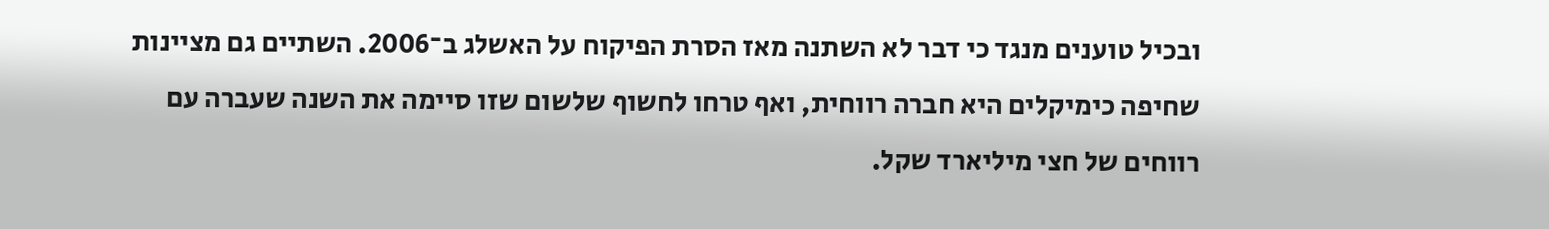ובכיל טוענים מנגד כי דבר לא השתנה מאז הסרת הפיקוח על האשלג ב־2006. השתיים גם מציינות שחיפה כימיקלים היא חברה רווחית, ואף טרחו לחשוף שלשום שזו סיימה את השנה שעברה עם רווחים של חצי מיליארד שקל.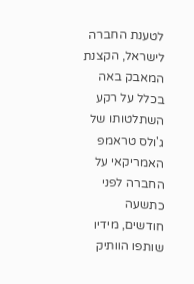לטענת החברה לישראל, הקצנת המאבק באה בכלל על רקע השתלטותו של ג'ולס טראמפ האמריקאי על החברה לפני כתשעה חודשים, מידיו שותפו הוותיק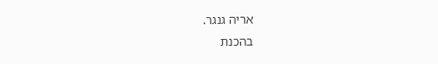אריה גנגר.
בהכנת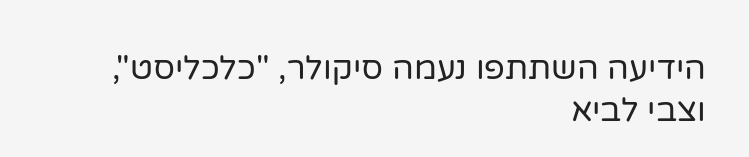הידיעה השתתפו נעמה סיקולר, "כלכליסט", וצבי לביא